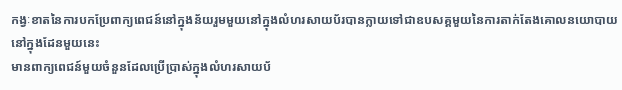កង្វៈខាតនៃការបកប្រែពាក្យពេជន៍នៅក្នុងន័យរួមមួយនៅក្នុងលំហរសាយប័របានក្លាយទៅជាឧបសគ្គមួយនៃការតាក់តែងគោលនយោបាយនៅក្នុងដែនមួយនេះ
មានពាក្យពេជន៍មួយចំនួនដែលប្រើប្រាស់ក្នុងលំហរសាយប័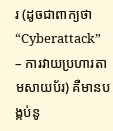រ (ដូចជាពាក្យថា “Cyberattack” – ការវាយប្រហារតាមសាយប័រ) គឺមានបង្កប់នូ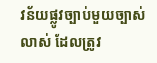វន័យផ្លូវច្បាប់មួយច្បាស់លាស់ ដែលត្រូវ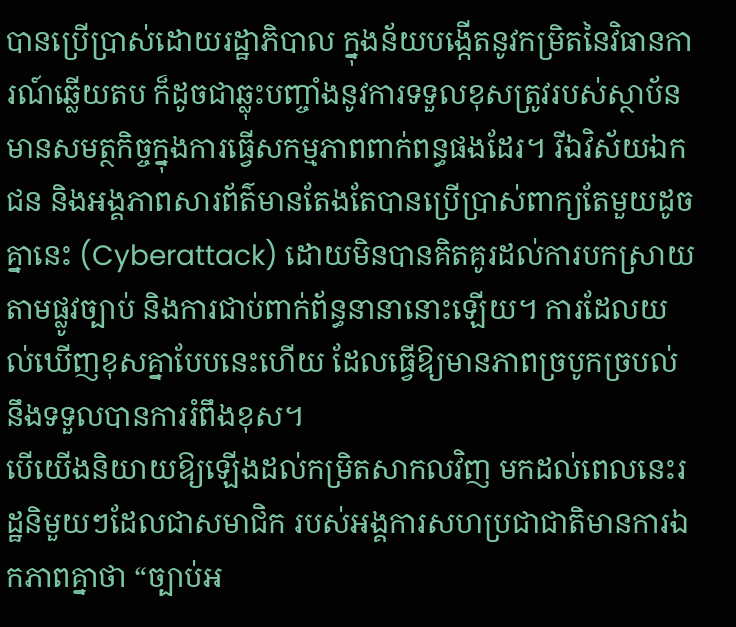បានប្រើប្រាស់ដោយរដ្ឋាភិបាល ក្នុងន័យបង្កើតនូវកម្រិតនៃវិធានការណ៍ឆ្លើយតប ក៏ដូចជាឆ្លុះបញ្ចាំងនូវការទទួលខុសត្រូវរបស់ស្ថាប័នមានសមត្ថកិច្ចក្នុងការធ្វើសកម្មភាពពាក់ពន្ធផងដែរ។ រីឯវិស័យឯកជន និងអង្គភាពសារព័ត៌មានតែងតែបានប្រើប្រាស់ពាក្យតែមួយដូចគ្នានេះ (Cyberattack) ដោយមិនបានគិតគូរដល់ការបកស្រាយតាមផ្លូវច្បាប់ និងការជាប់ពាក់ព័ន្ធនានានោះឡើយ។ ការដែលយល់ឃើញខុសគ្នាបែបនេះហើយ ដែលធ្វើឱ្យមានភាពច្របូកច្របល់ នឹងទទួលបានការរំពឹងខុស។
បើយើងនិយាយឱ្យឡើងដល់កម្រិតសាកលវិញ មកដល់ពេលនេះរដ្ឋនិមួយៗដែលជាសមាជិក របស់អង្គការសហប្រជាជាតិមានការឯកភាពគ្នាថា “ច្បាប់អ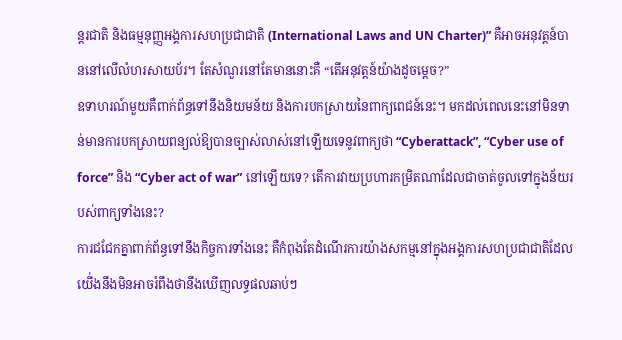ន្តរជាតិ និងធម្មនុញ្ញអង្គការសហប្រជាជាតិ (International Laws and UN Charter)” គឺអាចអនុវត្តន៍បាននៅលើលំហរសាយប័រ។ តែសំណួរនៅតែមាននោះគឺ “តើអនុវត្តន៍យ៉ាងដូចម្តេច?”
ឧទាហរណ៍មួយគឺពាក់ព័ន្ធទៅនឹងនិយមន័យ និងការបកស្រាយនៃពាក្យពេជន៍នេះ។ មកដល់ពេលនេះនៅមិនទាន់មានការបកស្រាយពន្យល់ឱ្យបានច្បាស់លាស់នៅឡើយទេនូវពាក្យថា “Cyberattack”, “Cyber use of force” និង “Cyber act of war” នៅឡើយទេ? តើការវាយប្រហារកម្រិតណាដែលជាចាត់ចូលទៅក្នុងន័យរបស់ពាក្យទាំងនេះ?
ការជជែកគ្នាពាក់ព័ន្ធទៅនឹងកិច្ចការទាំងនេះ គឺកំពុងតែដំណើរការយ៉ាងសកម្មនៅក្នុងអង្គការសហប្រជាជាតិដែល យើ់ងនឹងមិនអាចរំពឹងថានឹងឃើញលទ្ធផលឆាប់ៗ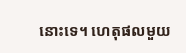នោះទេ។ ហេតុផលមួយ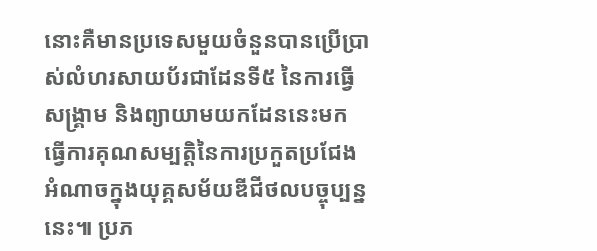នោះគឺមានប្រទេសមួយចំនួនបានប្រើប្រាស់លំហរសាយប័រជាដែនទី៥ នៃការធ្វើសង្គ្រាម និងព្យាយាមយកដែននេះមកធ្វើការគុណសម្បត្តិនៃការប្រកួតប្រជែងអំណាចក្នុងយុគ្គសម័យឌីជីថលបច្ចុប្បន្ននេះ៕ ប្រភ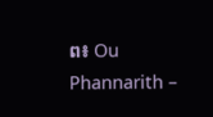ព៖ Ou Phannarith –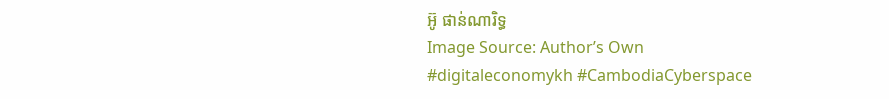អ៊ូ ផាន់ណារិទ្ធ
Image Source: Author’s Own
#digitaleconomykh #CambodiaCyberspace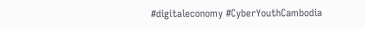#digitaleconomy #CyberYouthCambodia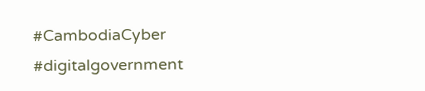#CambodiaCyber #digitalgovernment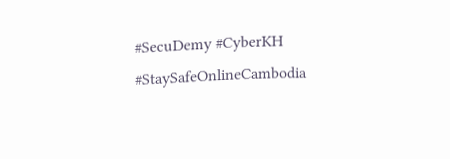#SecuDemy #CyberKH #StaySafeOnlineCambodia